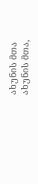ახუნის მთა
ახუნის მთა,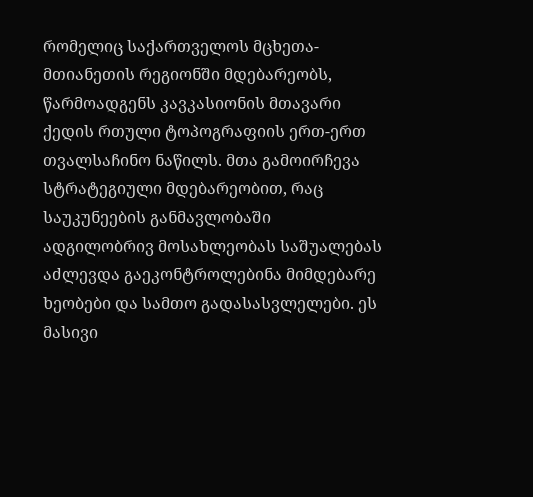რომელიც საქართველოს მცხეთა-მთიანეთის რეგიონში მდებარეობს, წარმოადგენს კავკასიონის მთავარი ქედის რთული ტოპოგრაფიის ერთ-ერთ თვალსაჩინო ნაწილს. მთა გამოირჩევა სტრატეგიული მდებარეობით, რაც საუკუნეების განმავლობაში ადგილობრივ მოსახლეობას საშუალებას აძლევდა გაეკონტროლებინა მიმდებარე ხეობები და სამთო გადასასვლელები. ეს მასივი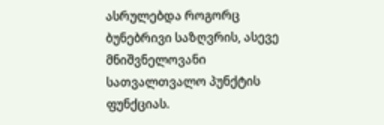ასრულებდა როგორც ბუნებრივი საზღვრის, ასევე მნიშვნელოვანი სათვალთვალო პუნქტის ფუნქციას.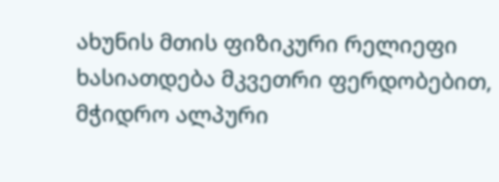ახუნის მთის ფიზიკური რელიეფი ხასიათდება მკვეთრი ფერდობებით, მჭიდრო ალპური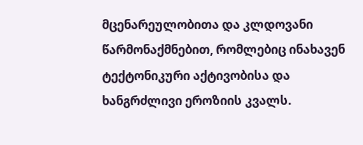მცენარეულობითა და კლდოვანი წარმონაქმნებით, რომლებიც ინახავენ ტექტონიკური აქტივობისა და ხანგრძლივი ეროზიის კვალს.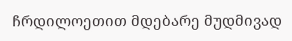ჩრდილოეთით მდებარე მუდმივად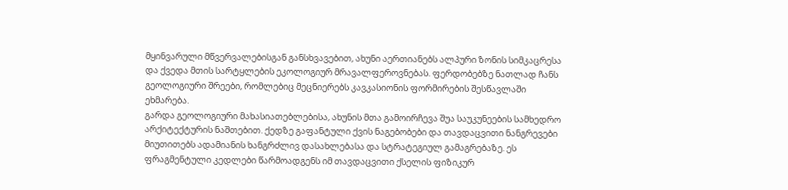მყინვარული მწვერვალებისგან განსხვავებით, ახუნი აერთიანებს ალპური ზონის სიმკაცრესა და ქვედა მთის სარტყლების ეკოლოგიურ მრავალფეროვნებას. ფერდობებზე ნათლად ჩანს გეოლოგიური შრეები, რომლებიც მეცნიერებს კავკასიონის ფორმირების შესწავლაში ეხმარება.
გარდა გეოლოგიური მახასიათებლებისა, ახუნის მთა გამოირჩევა შუა საუკუნეების სამხედრო არქიტექტურის ნაშთებით. ქედზე გაფანტული ქვის ნაგებობები და თავდაცვითი ნანგრევები მიუთითებს ადამიანის ხანგრძლივ დასახლებასა და სტრატეგიულ გამაგრებაზე. ეს ფრაგმენტული კედლები წარმოადგენს იმ თავდაცვითი ქსელის ფიზიკურ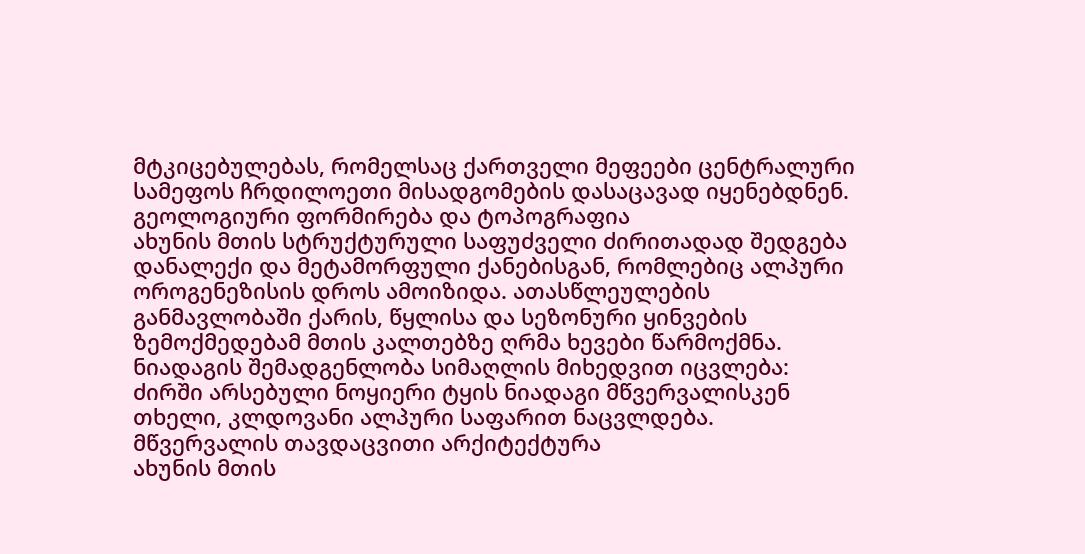მტკიცებულებას, რომელსაც ქართველი მეფეები ცენტრალური სამეფოს ჩრდილოეთი მისადგომების დასაცავად იყენებდნენ.
გეოლოგიური ფორმირება და ტოპოგრაფია
ახუნის მთის სტრუქტურული საფუძველი ძირითადად შედგება დანალექი და მეტამორფული ქანებისგან, რომლებიც ალპური ოროგენეზისის დროს ამოიზიდა. ათასწლეულების განმავლობაში ქარის, წყლისა და სეზონური ყინვების ზემოქმედებამ მთის კალთებზე ღრმა ხევები წარმოქმნა. ნიადაგის შემადგენლობა სიმაღლის მიხედვით იცვლება: ძირში არსებული ნოყიერი ტყის ნიადაგი მწვერვალისკენ თხელი, კლდოვანი ალპური საფარით ნაცვლდება.
მწვერვალის თავდაცვითი არქიტექტურა
ახუნის მთის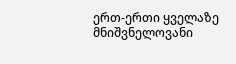ერთ-ერთი ყველაზე მნიშვნელოვანი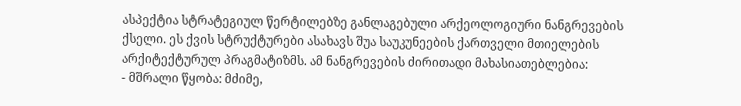ასპექტია სტრატეგიულ წერტილებზე განლაგებული არქეოლოგიური ნანგრევების ქსელი. ეს ქვის სტრუქტურები ასახავს შუა საუკუნეების ქართველი მთიელების არქიტექტურულ პრაგმატიზმს. ამ ნანგრევების ძირითადი მახასიათებლებია:
- მშრალი წყობა: მძიმე,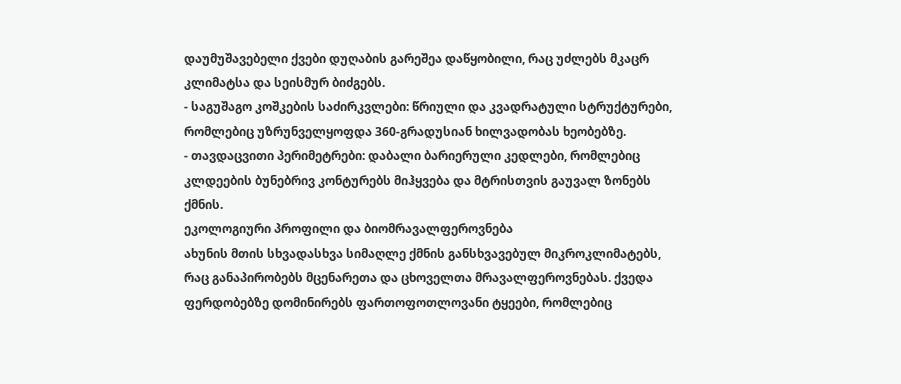დაუმუშავებელი ქვები დუღაბის გარეშეა დაწყობილი, რაც უძლებს მკაცრ კლიმატსა და სეისმურ ბიძგებს.
- საგუშაგო კოშკების საძირკვლები: წრიული და კვადრატული სტრუქტურები, რომლებიც უზრუნველყოფდა 360-გრადუსიან ხილვადობას ხეობებზე.
- თავდაცვითი პერიმეტრები: დაბალი ბარიერული კედლები, რომლებიც კლდეების ბუნებრივ კონტურებს მიჰყვება და მტრისთვის გაუვალ ზონებს ქმნის.
ეკოლოგიური პროფილი და ბიომრავალფეროვნება
ახუნის მთის სხვადასხვა სიმაღლე ქმნის განსხვავებულ მიკროკლიმატებს, რაც განაპირობებს მცენარეთა და ცხოველთა მრავალფეროვნებას. ქვედა ფერდობებზე დომინირებს ფართოფოთლოვანი ტყეები, რომლებიც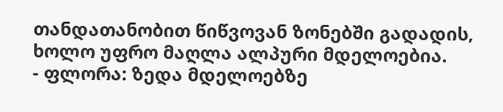თანდათანობით წიწვოვან ზონებში გადადის, ხოლო უფრო მაღლა ალპური მდელოებია.
- ფლორა: ზედა მდელოებზე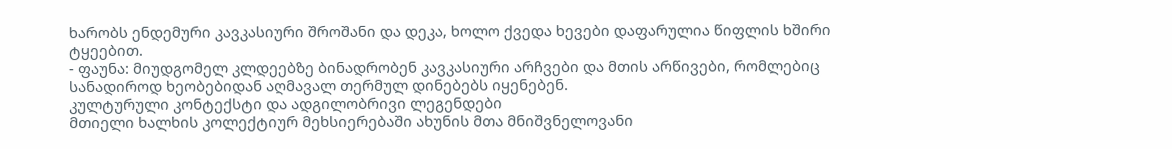ხარობს ენდემური კავკასიური შროშანი და დეკა, ხოლო ქვედა ხევები დაფარულია წიფლის ხშირი ტყეებით.
- ფაუნა: მიუდგომელ კლდეებზე ბინადრობენ კავკასიური არჩვები და მთის არწივები, რომლებიც სანადიროდ ხეობებიდან აღმავალ თერმულ დინებებს იყენებენ.
კულტურული კონტექსტი და ადგილობრივი ლეგენდები
მთიელი ხალხის კოლექტიურ მეხსიერებაში ახუნის მთა მნიშვნელოვანი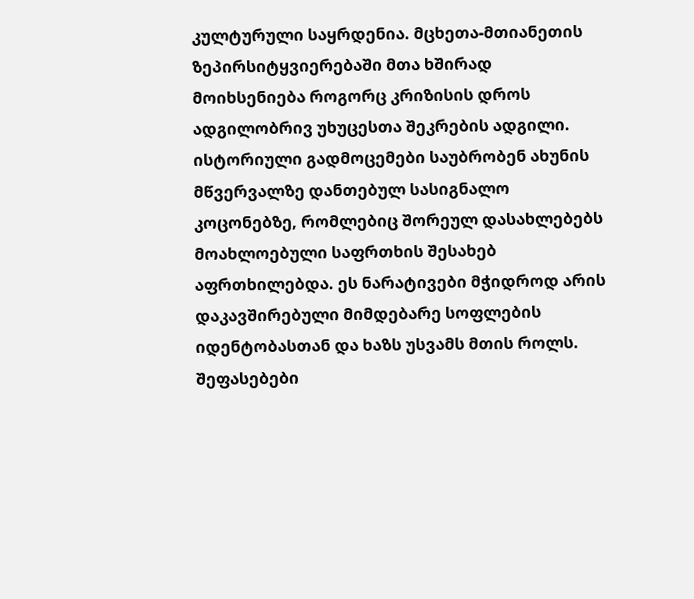კულტურული საყრდენია. მცხეთა-მთიანეთის ზეპირსიტყვიერებაში მთა ხშირად მოიხსენიება როგორც კრიზისის დროს ადგილობრივ უხუცესთა შეკრების ადგილი. ისტორიული გადმოცემები საუბრობენ ახუნის მწვერვალზე დანთებულ სასიგნალო კოცონებზე, რომლებიც შორეულ დასახლებებს მოახლოებული საფრთხის შესახებ აფრთხილებდა. ეს ნარატივები მჭიდროდ არის დაკავშირებული მიმდებარე სოფლების იდენტობასთან და ხაზს უსვამს მთის როლს.
შეფასებები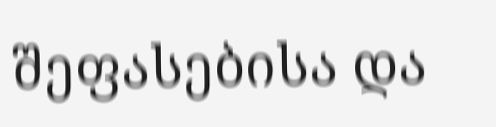შეფასებისა და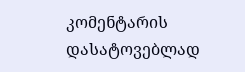კომენტარის დასატოვებლად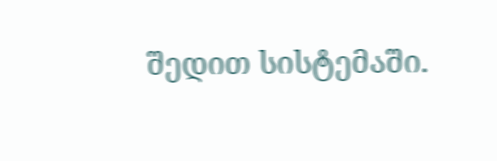შედით სისტემაში.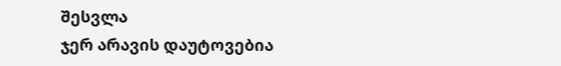შესვლა
ჯერ არავის დაუტოვებია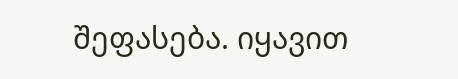შეფასება. იყავით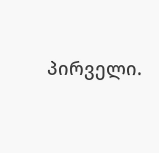პირველი.